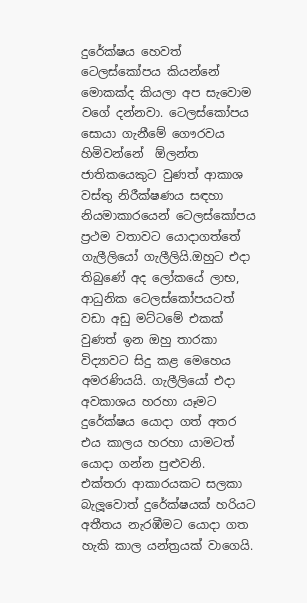දුරේක්ෂය හෙවත් ටෙලස්කෝපය කියන්නේ මොකක්ද කියලා අප සැවොම වගේ දන්නවා. ටෙලස්කෝපය සොයා ගැනීමේ ගෞරවය හිමිවන්නේ  ඕලන්ත ජාතිකයෙකුට වුණත් ආකාශ වස්තු නිරීක්ෂණය සඳහා නියමාකාරයෙන් ටෙලස්කෝපය ප්‍රථම වතාවට යොදාගත්තේ ගැලීලියෝ ගැලීලියි.ඔහුට එදා තිබුණේ අද ලෝකයේ ලාභ, ආධුනික ටෙලස්කෝපයටත් වඩා අඩු මට්ටමේ එකක් වුණත් ඉන ඔහු තාරකා විද්‍යාවට සිදු කළ මෙහෙය අමරණියයි. ගැලීලියෝ එදා අවකාශය හරහා යෑමට දුරේක්ෂය යොදා ගත් අතර එය කාලය හරහා යාමටත් යොදා ගන්න පුළුවනි.  එක්තරා ආකාරයකට සලකා බැලූවොත් දුරේක්ෂයක් හරියට අතීතය නැරඹීමට යොදා ගත හැකි කාල යන්ත්‍රයක් වාගෙයි.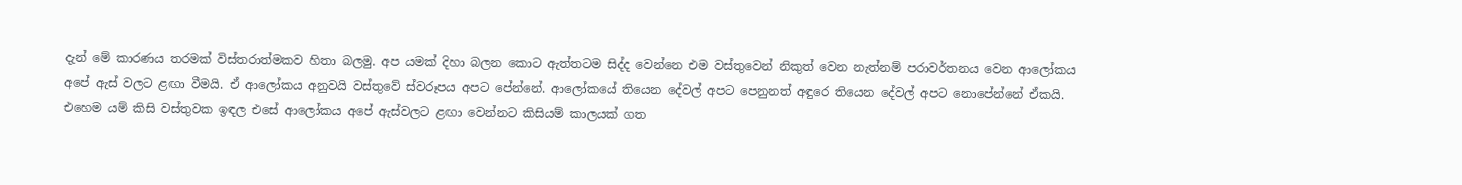දැන් මේ කාරණය තරමක් විස්තරාත්මකව හිතා බලමු. අප යමක් දිහා බලන කොට ඇත්තටම සිද්ද වෙන්නෙ එම වස්තුවෙන් නිකුත් වෙන නැත්නම් පරාවර්තනය වෙන ආලෝකය අපේ ඇස් වලට ළඟා වීමයි. ඒ ආලෝකය අනුවයි වස්තුවේ ස්වරූපය අපට පේන්නේ. ආලෝකයේ තියෙන දේවල් අපට පෙනුනත් අඳුරෙ තියෙන දේවල් අපට නොපේන්නේ ඒකයි. එහෙම යම් කිසි වස්තුවක ඉඳල එසේ ආලෝකය අපේ ඇස්වලට ළඟා වෙන්නට කිසියම් කාලයක් ගත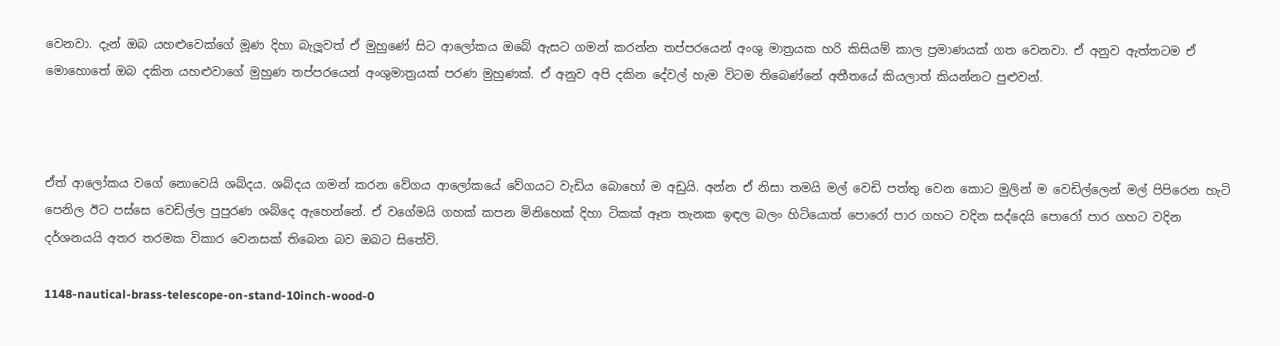වෙනවා. දැන් ඔබ යහළුවෙක්ගේ මූණ දිහා බැලූවත් ඒ මුහුණේ සිට ආලෝකය ඔබේ ඇසට ගමන් කරන්න තප්පරයෙන් අංශු මාත්‍රයක හරි කිසියම් කාල ප්‍රමාණයක් ගත වෙනවා. ඒ අනුව ඇත්තටම ඒ මොහොතේ ඔබ දකින යහළුවාගේ මුහුණ තප්පරයෙන් අංශුමාත්‍රයක් පරණ මුහුණක්. ඒ අනුව අපි දකින දේවල් හැම විටම තිබෙණ්නේ අතීතයේ කියලාත් කියන්නට පුළුවන්.



ඒත් ආලෝකය වගේ නොවෙයි ශබ්දය. ශබ්දය ගමන් කරන වේගය ආලෝකයේ වේගයට වැඩිය බොහෝ ම අඩුයි. අන්න ඒ නිසා තමයි මල් වෙඩි පත්තු වෙන කොට මුලින් ම වෙඩිල්ලෙන් මල් පිපිරෙන හැටි පෙනිල ඊට පස්සෙ වෙඩිල්ල පුපුරණ ශබ්දෙ ඇහෙන්නේ. ඒ වගේමයි ගහක් කපන මිනිහෙක් දිහා ටිකක් ඈත තැනක ඉඳල බලං හිටියොත් පොරෝ පාර ගහට වදින සද්දෙයි පොරෝ පාර ගහට වදින දර්ශනයයි අතර තරමක විකාර වෙනසක් තිබෙන බව ඔබට සිතේවි.

1148-nautical-brass-telescope-on-stand-10inch-wood-0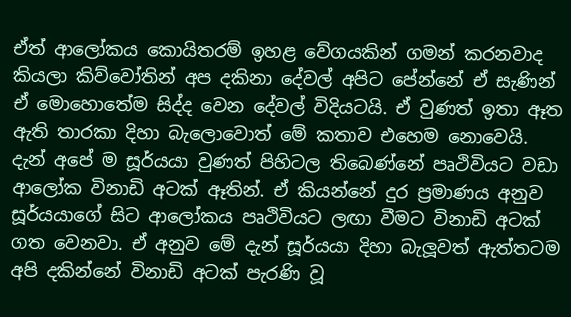ඒත් ආලෝකය කොයිතරම් ඉහළ වේගයකින් ගමන් කරනවාද කියලා කිව්වෝතින් අප දකිනා දේවල් අපිට පේන්නේ ඒ සැණින් ඒ මොහොතේම සිද්ද වෙන දේවල් විදියටයි. ඒ වුණත් ඉතා ඈත ඇති තාරකා දිහා බැලොවොත් මේ කතාව එහෙම නොවෙයි. දැන් අපේ ම සූර්යයා වුණත් පිහිටල තිබෙණ්නේ පෘථිවියට වඩා ආලෝක විනාඩි අටක් ඈතින්. ඒ කියන්නේ දුර ප්‍රමාණය අනුව සූර්යයාගේ සිට ආලෝකය පෘථිවියට ලඟා වීමට විනාඩි අටක් ගත වෙනවා. ඒ අනුව මේ දැන් සූර්යයා දිහා බැලූවත් ඇත්තටම අපි දකින්නේ විනාඩි අටක් පැරණි වූ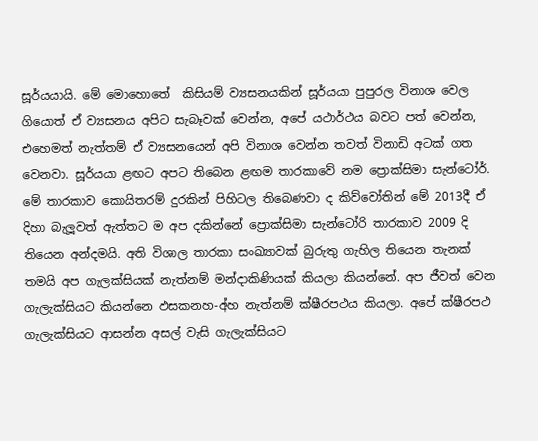සූර්යයායි. මේ මොහොතේ  කිසියම් ව්‍යසනයකින් සූර්යයා පුපුරල විනාශ වෙල ගියොත් ඒ ව්‍යසනය අපිට සැබෑවක් වෙන්න, අපේ යථාර්ථය බවට පත් වෙන්න, එහෙමත් නැත්තම් ඒ ව්‍යසනයෙන් අපි විනාශ වෙන්න තවත් විනාඩි අටක් ගත වෙනවා. සූර්යයා ළඟට අපට තිබෙන ළඟම තාරකාවේ නම ප්‍රොක්සිමා සැන්ටෝර්. මේ තාරකාව කොයිතරම් දුරකින් පිහිටල තිබෙණවා ද කිව්වෝතින් මේ 2013දී ඒ දිහා බැලූවත් ඇත්තට ම අප දකින්නේ ප්‍රොක්සිමා සැන්ටෝරි තාරකාව 2009 දි තියෙන අන්දමයි. අති විශාල තාරකා සංඛ්‍යාවක් බුරුතු ගැහිල තියෙන තැනක් තමයි අප ගැලක්සියක් නැත්නම් මන්දාකිණියක් කියලා කියන්නේ. අප ජීවත් වෙන ගැලැක්සියට කියන්නෙ ඵසකනහ-අ්හ නැත්නම් ක්ෂීරපථය කියලා. අපේ ක්ෂීරපථ ගැලැක්සියට ආසන්න අසල් වැසි ගැලැක්සියට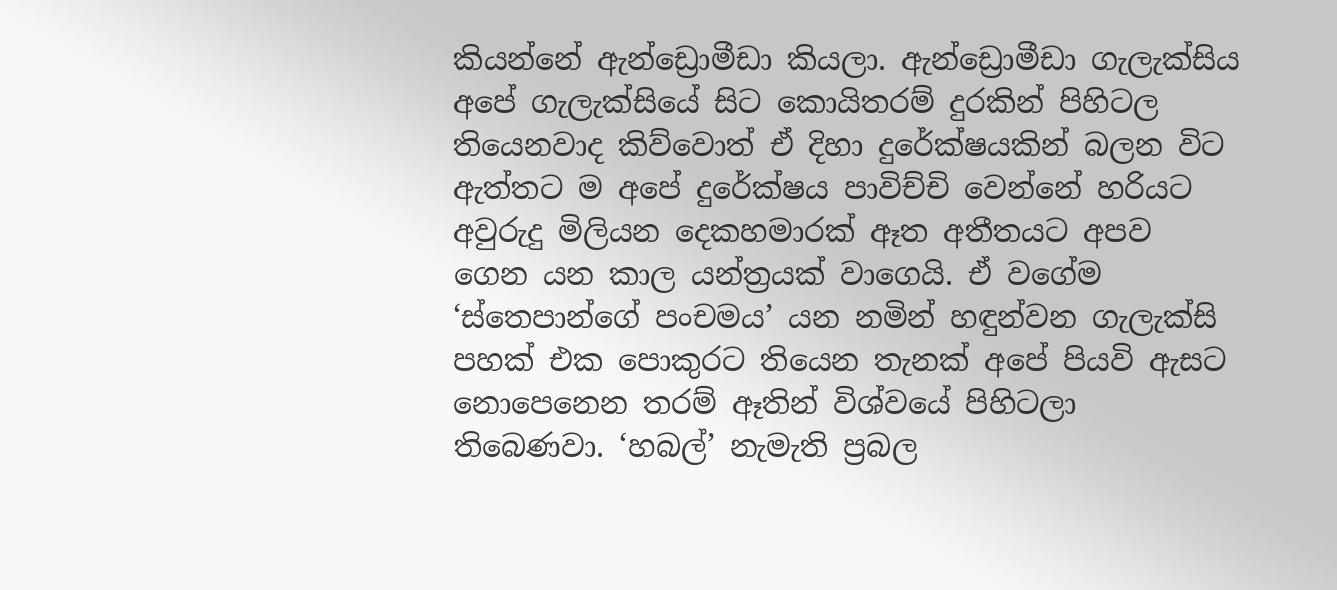කියන්නේ ඇන්ඩ්‍රොමීඩා කියලා. ඇන්ඩ්‍රොමීඩා ගැලැක්සිය අපේ ගැලැක්සියේ සිට කොයිතරම් දුරකින් පිහිටල තියෙනවාද කිව්වොත් ඒ දිහා දුරේක්ෂයකින් බලන විට ඇත්තට ම අපේ දුරේක්ෂය පාවිච්චි වෙන්නේ හරියට අවුරුදු මිලියන දෙකහමාරක් ඈත අතීතයට අපව ගෙන යන කාල යන්ත්‍රයක් වාගෙයි. ඒ වගේම ‘ස්තෙපාන්ගේ පංචමය’ යන නමින් හඳුන්වන ගැලැක්සි පහක් එක පොකුරට තියෙන තැනක් අපේ පියවි ඇසට නොපෙනෙන තරම් ඈතින් විශ්වයේ පිහිටලා තිබෙණවා. ‘හබල්’ නැමැති ප්‍රබල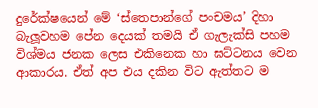දුරේක්ෂයෙන් මේ ‘ස්තෙපාන්ගේ පංචමය’ දිහා බැලූවහම පේන දෙයක් තමයි ඒ ගැලැක්සි පහම විශ්මය ජනක ලෙස එකිනෙක හා ඝට්ටනය වෙන ආකාරය. ඒත් අප එය දකින විට ඇත්තට ම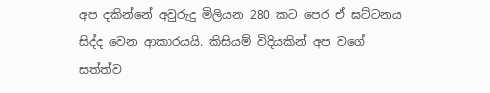අප දකින්නේ අවුරුදු මිලියන 280 කට පෙර ඒ ඝට්ටනය සිද්ද වෙන ආකාරයයි. කිසියම් විදියකින් අප වගේ සත්ත්ව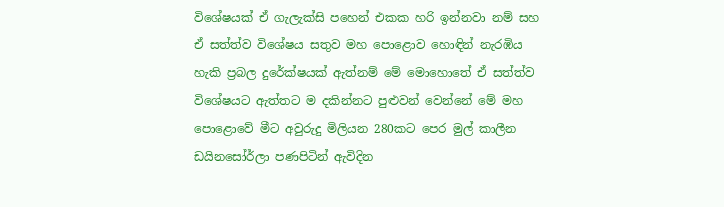විශේෂයක් ඒ ගැලැක්සි පහෙන් එකක හරි ඉන්නවා නම් සහ ඒ සත්ත්ව විශේෂය සතුව මහ පොළොව හොඳින් නැරඹිය හැකි ප්‍රබල දුරේක්ෂයක් ඇත්නම් මේ මොහොතේ ඒ සත්ත්ව විශේෂයට ඇත්තට ම දකින්නට පුළුවන් වෙන්නේ මේ මහ පොළොවේ මීට අවුරුදු මිලියන 280කට පෙර මුල් කාලීන ඩයිනසෝර්ලා පණපිටින් ඇවිදින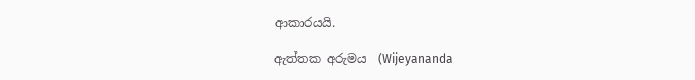ආකාරයයි.

ඇත්තක අරුමය  (Wijeyananda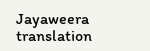Jayaweera translation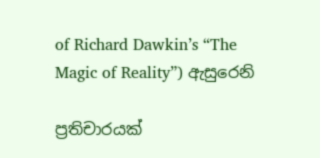of Richard Dawkin’s “The Magic of Reality”) ඇසුරෙනි

ප්‍රතිචාරයක්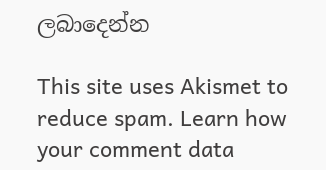ලබාදෙන්න

This site uses Akismet to reduce spam. Learn how your comment data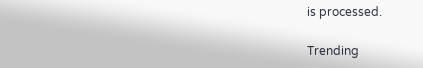is processed.

Trending